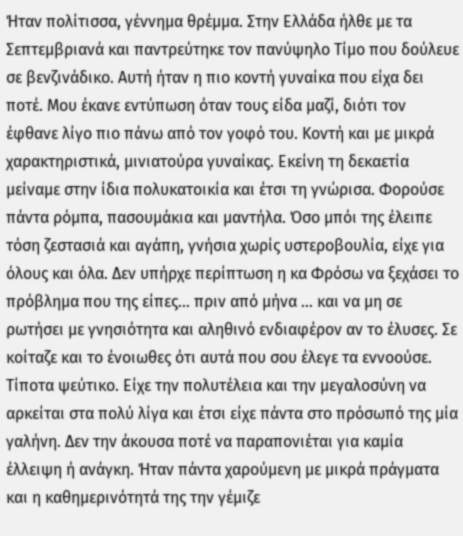Ήταν πολίτισσα, γέννημα θρέμμα. Στην Ελλάδα ήλθε με τα Σεπτεμβριανά και παντρεύτηκε τον πανύψηλο Τίμο που δούλευε σε βενζινάδικο. Αυτή ήταν η πιο κοντή γυναίκα που είχα δει ποτέ. Μου έκανε εντύπωση όταν τους είδα μαζί, διότι τον έφθανε λίγο πιο πάνω από τον γοφό του. Κοντή και με μικρά χαρακτηριστικά, μινιατούρα γυναίκας. Εκείνη τη δεκαετία μείναμε στην ίδια πολυκατοικία και έτσι τη γνώρισα. Φορούσε πάντα ρόμπα, πασουμάκια και μαντήλα. Όσο μπόι της έλειπε τόση ζεστασιά και αγάπη, γνήσια χωρίς υστεροβουλία, είχε για όλους και όλα. Δεν υπήρχε περίπτωση η κα Φρόσω να ξεχάσει το πρόβλημα που της είπες… πριν από μήνα … και να μη σε ρωτήσει με γνησιότητα και αληθινό ενδιαφέρον αν το έλυσες. Σε κοίταζε και το ένοιωθες ότι αυτά που σου έλεγε τα εννοούσε. Τίποτα ψεύτικο. Είχε την πολυτέλεια και την μεγαλοσύνη να αρκείται στα πολύ λίγα και έτσι είχε πάντα στο πρόσωπό της μία γαλήνη. Δεν την άκουσα ποτέ να παραπονιέται για καμία έλλειψη ή ανάγκη. Ήταν πάντα χαρούμενη με μικρά πράγματα και η καθημερινότητά της την γέμιζε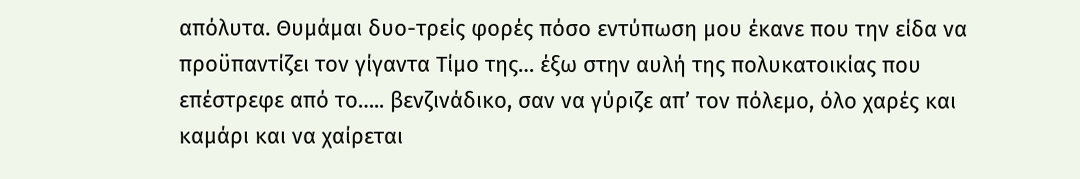απόλυτα. Θυμάμαι δυο-τρείς φορές πόσο εντύπωση μου έκανε που την είδα να προϋπαντίζει τον γίγαντα Τίμο της… έξω στην αυλή της πολυκατοικίας που επέστρεφε από το….. βενζινάδικο, σαν να γύριζε απ’ τον πόλεμο, όλο χαρές και καμάρι και να χαίρεται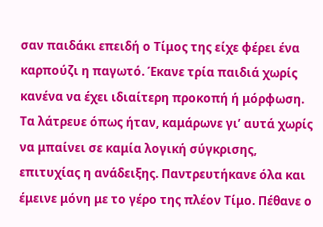σαν παιδάκι επειδή ο Τίμος της είχε φέρει ένα καρπούζι η παγωτό. Έκανε τρία παιδιά χωρίς κανένα να έχει ιδιαίτερη προκοπή ή μόρφωση. Τα λάτρευε όπως ήταν, καμάρωνε γι’ αυτά χωρίς να μπαίνει σε καμία λογική σύγκρισης, επιτυχίας η ανάδειξης. Παντρευτήκανε όλα και έμεινε μόνη με το γέρο της πλέον Τίμο. Πέθανε ο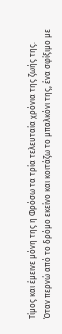Τίμος και έμεινε μόνη της η Φρόσω τα τρία τελευταία χρόνια της ζωής της.
Όταν περνώ από το δρόμο εκείνο και κοιτάζω το μπαλκόνι της, ένα σφίξιμο με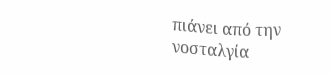πιάνει από την νοσταλγία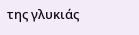της γλυκιάς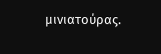μινιατούρας.